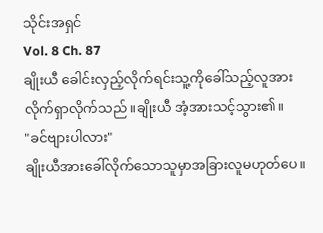သိုင်းအရှင်
Vol. 8 Ch. 87
ချိုးယီ ခေါင်းလှည့်လိုက်ရင်းသူ့ကိုခေါ်သည့်လူအားလိုက်ရှာလိုက်သည်။ချိုးယီ အံ့အားသင့်သွား၏။
"ခင်ဗျားပါလား"
ချိုးယီအားခေါ်လိုက်သောသူမှာအခြားလူမဟုတ်ပေ။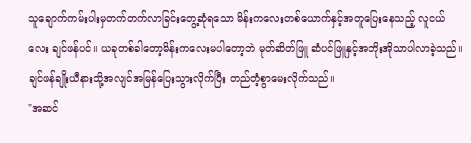သူချောက်ကမ်းပါးမှတက်တက်လာခြင်းတွေ့ဆုံရသော မိန်းကလေးတစ်ယောက်နှင့်အတူပြေးနေသည့် လူငယ်လေး ချင်ဖန်ပင်။ ယခုတစ်ခါတော့မိန်းကလေးမပါတော့ဘဲ မုတ်ဆိတ်ဖြူ ဆံပင်ဖြူနှင့်အဘိုးအိုသာပါလာခဲ့သည်။ ချင်ဖန်ချိုးယီနားသို့အလျင်အမြန်ပြေးသွားလိုက်ပြီး တည်တံ့စွာမေးလိုက်သည်။
"အဆင်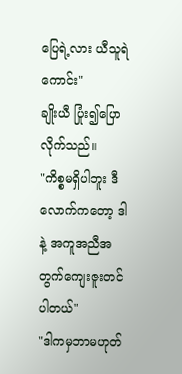ပြေရဲ့လား ယီသူရဲကောင်း"
ချိုးယီ ပြုံး၍ပြောလိုက်သည်။
"ကိစ္စမရှိပါဘူး ဒီလောက်ကတော့ ဒါနဲ့ အကူအညီအတွက်ကျေးဇူးတင်ပါတယ်"
"ဒါကမှဘာမဟုတ်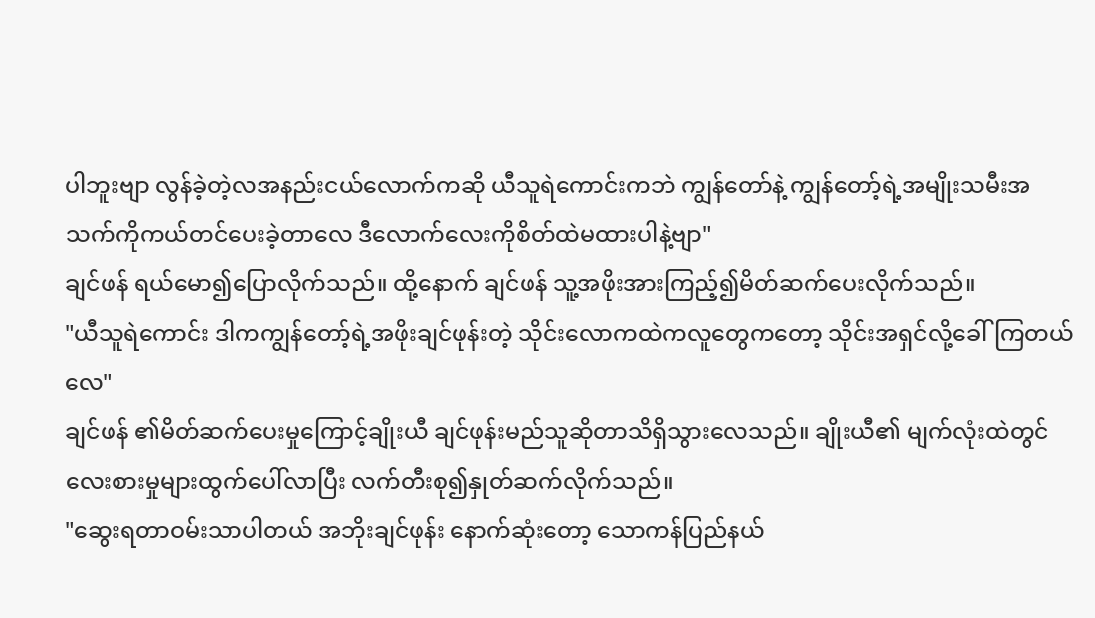ပါဘူးဗျာ လွန်ခဲ့တဲ့လအနည်းငယ်လောက်ကဆို ယီသူရဲကောင်းကဘဲ ကျွန်တော်နဲ့ ကျွန်တော့်ရဲ့အမျိုးသမီးအသက်ကိုကယ်တင်ပေးခဲ့တာလေ ဒီလောက်လေးကိုစိတ်ထဲမထားပါနဲ့ဗျာ"
ချင်ဖန် ရယ်မော၍ပြောလိုက်သည်။ ထို့နောက် ချင်ဖန် သူ့အဖိုးအားကြည့်၍မိတ်ဆက်ပေးလိုက်သည်။
"ယီသူရဲကောင်း ဒါကကျွန်တော့်ရဲ့အဖိုးချင်ဖုန်းတဲ့ သိုင်းလောကထဲကလူတွေကတော့ သိုင်းအရှင်လို့ခေါ်ကြတယ်လေ"
ချင်ဖန် ၏မိတ်ဆက်ပေးမှုကြောင့်ချိုးယီ ချင်ဖုန်းမည်သူဆိုတာသိရှိသွားလေသည်။ ချိုးယီ၏ မျက်လုံးထဲတွင်လေးစားမှုများထွက်ပေါ်လာပြီး လက်တီးစု၍နှုတ်ဆက်လိုက်သည်။
"ဆွေးရတာဝမ်းသာပါတယ် အဘိုးချင်ဖုန်း နောက်ဆုံးတော့ သောကန်ပြည်နယ်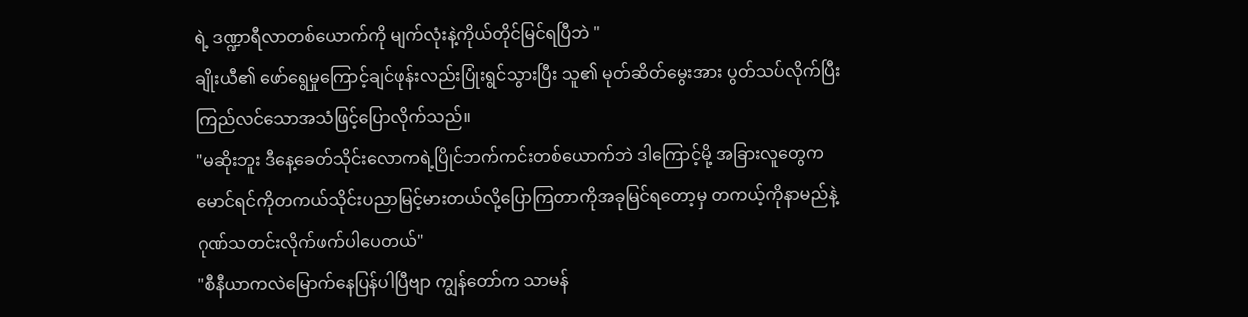ရဲ့ ဒဏ္ဍာရီလာတစ်ယောက်ကို မျက်လုံးနဲ့ကိုယ်တိုင်မြင်ရပြီဘဲ "
ချိုးယီ၏ ဖော်ရွေမှုကြောင့်ချင်ဖုန်းလည်းပြုံးရွင်သွားပြီး သူ၏ မုတ်ဆိတ်မွေးအား ပွတ်သပ်လိုက်ပြီး ကြည်လင်သောအသံဖြင့်ပြောလိုက်သည်။
"မဆိုးဘူး ဒီနေ့ခေတ်သိုင်းလောကရဲ့ပြိုင်ဘက်ကင်းတစ်ယောက်ဘဲ ဒါကြောင့်မို့ အခြားလူတွေကမောင်ရင်ကိုတကယ်သိုင်းပညာမြင့်မားတယ်လို့ပြောကြတာကိုအခုမြင်ရတော့မှ တကယ့်ကိုနာမည်နဲ့ဂုဏ်သတင်းလိုက်ဖက်ပါပေတယ်"
"စီနီယာကလဲမြောက်နေပြန်ပါပြီဗျာ ကျွန်တော်က သာမန်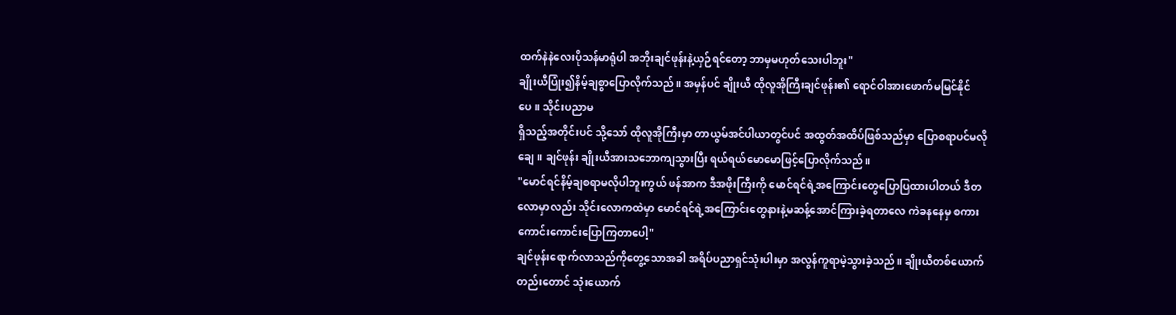ထက်နဲနဲလေးပိုသန်မာရုံပါ အဘိုးချင်ဖုန်းနဲ့ယှဉ်ရင်တော့ ဘာမှမဟုတ်သေးပါဘူး"
ချိုးယီပြုံး၍နိမ့်ချစွာပြောလိုက်သည်။ အမှန်ပင် ချိုးယီ ထိုလူအိုကြီးချင်ဖုန်း၏ ရောင်ဝါအားဖောက်မမြင်နိုင်ပေ။ သိုင်းပညာမ
ရှိသည့်အတိုင်းပင် သို့သော် ထိုလူအိုကြီးမှာ တာယွမ်အင်ပါယာတွင်ပင် အထွတ်အထိပ်ဖြစ်သည်မှာ ပြောစရာပင်မလိုချေ။ ချင်ဖုန်း ချိုးယီအားသဘောကျသွားပြီး ရယ်ရယ်မောမောဖြင့်ပြောလိုက်သည်။
"မောင်ရင်နိမ့်ချစရာမလိုပါဘူးကွယ် ဖန်အာက ဒီအဖိုးကြီးကို မောင်ရင်ရဲ့အကြောင်းတွေပြောပြထားပါတယ် ဒီတလောမှာလည်း သိုင်းလောကထဲမှာ မောင်ရင်ရဲ့အကြောင်းတွေနားနဲ့မဆန့်အောင်ကြားခဲ့ရတာလေ ကဲခနနေမှ စကားကောင်းကောင်းပြောကြတာပေါ့"
ချင်ဖုန်းရောက်လာသည်ကိုတွေ့သောအခါ အရိပ်ပညာရှင်သုံးပါးမှာ အလွန်ကူရာမဲ့သွားခဲ့သည်။ ချိုးယီတစ်ယောက်တည်းတောင် သုံးယောက်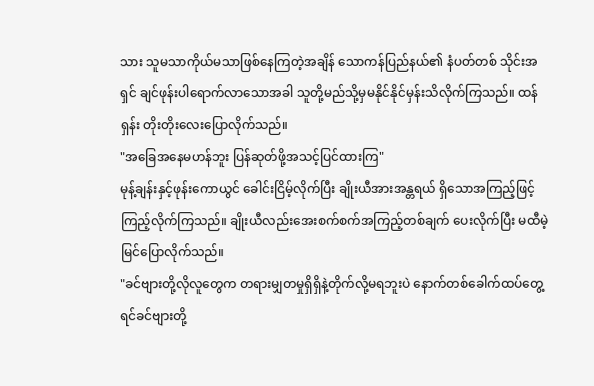သား သူမသာကိုယ်မသာဖြစ်နေကြတဲ့အချိန် သောကန်ပြည်နယ်၏ နံပတ်တစ် သိုင်းအရှင် ချင်ဖုန်းပါရောက်လာသောအခါ သူတို့မည်သို့မှမနိုင်နိုင်မှန်းသိလိုက်ကြသည်။ ထန်ရှန်း တိုးတိုးလေးပြောလိုက်သည်။
"အခြေအနေမဟန်ဘူး ပြန်ဆုတ်ဖို့အသင့်ပြင်ထားကြ"
မုန့်ချန်းနှင့်ဖုန်းကောယွင် ခေါင်းငြိမ့်လိုက်ပြီး ချိုးယီအားအန္တရယ် ရှိသောအကြည့်ဖြင့်ကြည့်လိုက်ကြသည်။ ချိုးယီလည်းအေးစက်စက်အကြည့်တစ်ချက် ပေးလိုက်ပြီး မထီမဲ့မြင်ပြောလိုက်သည်။
"ခင်ဗျားတို့လိုလူတွေက တရားမျှတမှုရှိရှိနဲ့တိုက်လို့မရဘူးပဲ နောက်တစ်ခေါက်ထပ်တွေ့ရင်ခင်ဗျားတို့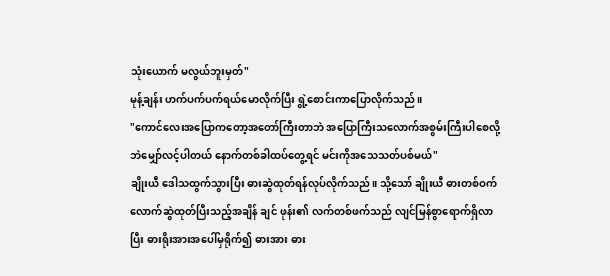သုံးယောက် မလွယ်ဘူးမှတ်"
မုန့်ချန်း ဟက်ပက်ပက်ရယ်မောလိုက်ပြီး ရွဲ့စောင်းကာပြောလိုက်သည်။
"ကောင်လေးအပြောကတော့အတော်ကြီးတာဘဲ အပြောကြီးသလောက်အစွမ်းကြီးပါစေလို့ဘဲမျှော်လင့်ပါတယ် နောက်တစ်ခါထပ်တွေ့ရင် မင်းကိုအသေသတ်ပစ်မယ်"
ချိုးယီ ဒေါသထွက်သွားပြီး ဓားဆွဲထုတ်ရန်လုပ်လိုက်သည်။ သို့သော် ချိုးယီ ဓားတစ်ဝက်လောက်ဆွဲထုတ်ပြီးသည့်အချိန် ချင် ဖုန်း၏ လက်တစ်ဖက်သည် လျင်မြန်စွာရောက်ရှိလာပြီး ဓားရိုးအားအပေါ်မှရိုက်၍ ဓားအား ဓား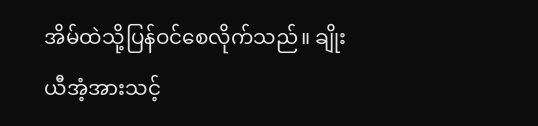အိမ်ထဲသို့ပြန်ဝင်စေလိုက်သည်။ ချိုးယီအံ့အားသင့်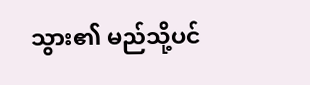သွား၏ မည်သို့ပင်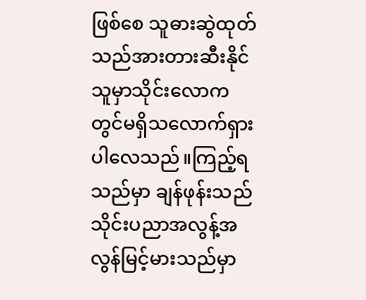ဖြစ်စေ သူဓားဆွဲထုတ်သည်အားတားဆီးနိုင်သူမှာသိုင်းလောကတွင်မရှိသလောက်ရှားပါလေသည်။ကြည့်ရသည်မှာ ချန်ဖုန်းသည် သိုင်းပညာအလွန့်အလွန်မြင့်မားသည်မှာ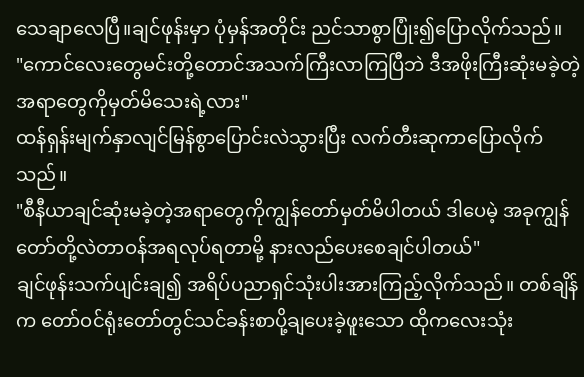သေချာလေပြီ။ချင်ဖုန်းမှာ ပုံမှန်အတိုင်း ညင်သာစွာပြုံး၍ပြောလိုက်သည်။
"ကောင်လေးတွေမင်းတို့တောင်အသက်ကြီးလာကြပြီဘဲ ဒီအဖိုးကြီးဆုံးမခဲ့တဲ့အရာတွေကိုမှတ်မိသေးရဲ့လား"
ထန်ရှန်းမျက်နှာလျင်မြန်စွာပြောင်းလဲသွားပြီး လက်တီးဆုကာပြောလိုက်သည်။
"စီနီယာချင်ဆုံးမခဲ့တဲ့အရာတွေကိုကျွန်တော်မှတ်မိပါတယ် ဒါပေမဲ့ အခုကျွန်တော်တို့လဲတာဝန်အရလုပ်ရတာမို့ နားလည်ပေးစေချင်ပါတယ်"
ချင်ဖုန်းသက်ပျင်းချ၍ အရိပ်ပညာရှင်သုံးပါးအားကြည့်လိုက်သည်။ တစ်ချိန်က တော်ဝင်ရုံးတော်တွင်သင်ခန်းစာပို့ချပေးခဲ့ဖူးသော ထိုကလေးသုံး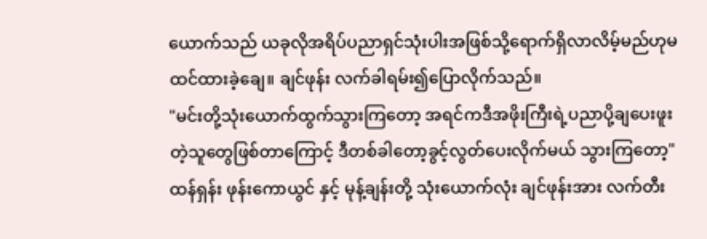ယောက်သည် ယခုလိုအရိပ်ပညာရှင်သုံးပါးအဖြစ်သို့ရောက်ရှိလာလိမ့်မည်ဟုမထင်ထားခဲ့ချေ။ ချင်ဖုန်း လက်ခါရမ်း၍ပြောလိုက်သည်။
"မင်းတို့သုံးယောက်ထွက်သွားကြတော့ အရင်ကဒီအဖိုးကြီးရဲ့ပညာပို့ချပေးဖူးတဲ့သူတွေဖြစ်တာကြောင့် ဒီတစ်ခါတော့ခွင့်လွတ်ပေးလိုက်မယ် သွားကြတော့"
ထန်ရှန်း ဖုန်းကောယွင် နှင့် မုန့်ချန်းတို့ သုံးယောက်လုံး ချင်ဖုန်းအား လက်တီး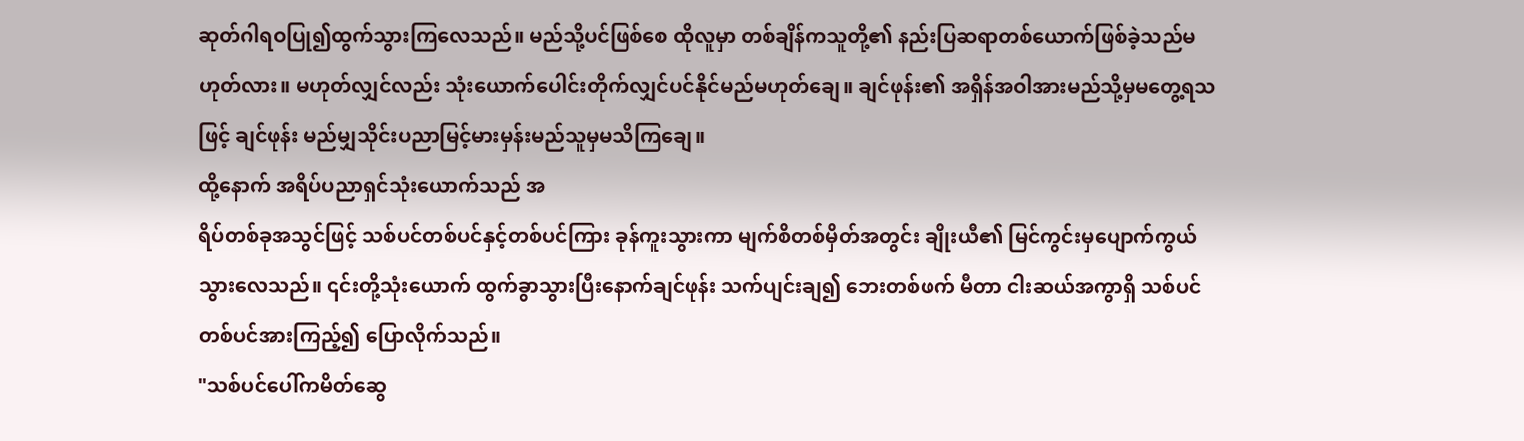ဆုတ်ဂါရဝပြု၍ထွက်သွားကြလေသည်။ မည်သို့ပင်ဖြစ်စေ ထိုလူမှာ တစ်ချိန်ကသူတို့၏ နည်းပြဆရာတစ်ယောက်ဖြစ်ခဲ့သည်မဟုတ်လား။ မဟုတ်လျှင်လည်း သုံးယောက်ပေါင်းတိုက်လျှင်ပင်နိုင်မည်မဟုတ်ချေ။ ချင်ဖုန်း၏ အရှိန်အဝါအားမည်သို့မှမတွေ့ရသဖြင့် ချင်ဖုန်း မည်မျှသိုင်းပညာမြင့်မားမှန်းမည်သူမှမသိကြချေ။
ထို့နောက် အရိပ်ပညာရှင်သုံးယောက်သည် အ
ရိပ်တစ်ခုအသွင်ဖြင့် သစ်ပင်တစ်ပင်နှင့်တစ်ပင်ကြား ခုန်ကူးသွားကာ မျက်စိတစ်မှိတ်အတွင်း ချိုးယီ၏ မြင်ကွင်းမှပျောက်ကွယ်သွားလေသည်။ ၎င်းတို့သုံးယောက် ထွက်ခွာသွားပြီးနောက်ချင်ဖုန်း သက်ပျင်းချ၍ ဘေးတစ်ဖက် မီတာ ငါးဆယ်အကွာရှိ သစ်ပင်တစ်ပင်အားကြည့်၍ ပြောလိုက်သည်။
"သစ်ပင်ပေါ်ကမိတ်ဆွေ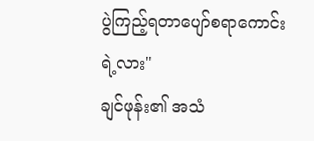ပွဲကြည့်ရတာပျော်စရာကောင်းရဲ့လား"
ချင်ဖုန်း၏ အသံ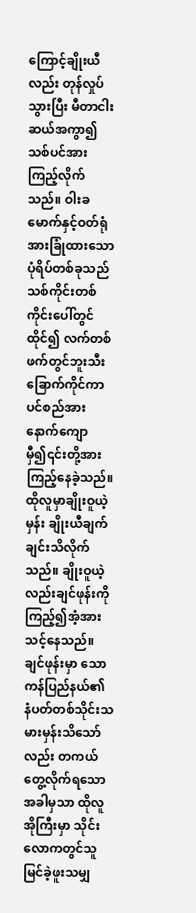ကြောင့်ချိုးယီလည်း တုန်လှုပ်သွားပြီး မီတာငါးဆယ်အကွာ၍ သစ်ပင်အားကြည့်လိုက်သည်။ ဝါးခမောက်နှင့်ဝတ်ရုံအားခြုံထားသော ပုံရိပ်တစ်ခုသည် သစ်ကိုင်းတစ်ကိုင်းပေါ်တွင်ထိုင်၍ လက်တစ်ဖက်တွင်ဘူးသီးခြောက်ကိုင်ကာ ပင်စည်အားနောက်ကျောမှီ၍၎င်းတို့အားကြည့်နေခဲ့သည်။ ထိုလူမှာချိုးဝူယဲ့မှန်း ချိုးယီချက်ချင်းသိလိုက်သည်။ ချိုးဝူယဲ့လည်းချင်ဖုန်းကိုကြည့်၍အံ့အားသင့်နေသည်။ ချင်ဖုန်းမှာ သောကန်ပြည်နယ်၏ နံပတ်တစ်သိုင်းသမားမှန်းသိသော်လည်း တကယ်တွေ့လိုက်ရသောအခါမှသာ ထိုလူအိုကြီးမှာ သိုင်းလောကတွင်သူမြင်ခဲ့ဖူးသမျှ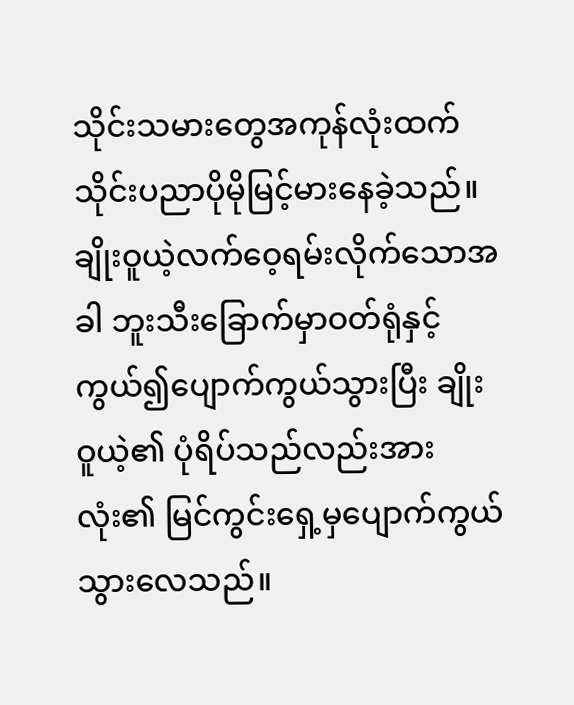သိုင်းသမားတွေအကုန်လုံးထက် သိုင်းပညာပိုမိုမြင့်မားနေခဲ့သည်။
ချိုးဝူယဲ့လက်ဝေ့ရမ်းလိုက်သောအခါ ဘူးသီးခြောက်မှာဝတ်ရုံနှင့်ကွယ်၍ပျောက်ကွယ်သွားပြီး ချိုးဝူယဲ့၏ ပုံရိပ်သည်လည်းအားလုံး၏ မြင်ကွင်းရှေ့မှပျောက်ကွယ်သွားလေသည်။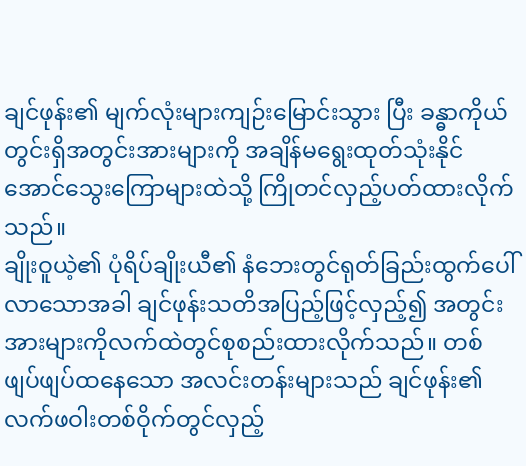ချင်ဖုန်း၏ မျက်လုံးများကျဉ်းမြောင်းသွား ပြီး ခန္ဓာကိုယ်တွင်းရှိအတွင်းအားများကို အချိန်မရွေးထုတ်သုံးနိုင်အောင်သွေးကြောများထဲသို့ ကြိုတင်လှည့်ပတ်ထားလိုက်သည်။
ချိုးဝူယဲ့၏ ပုံရိပ်ချိုးယီ၏ နံဘေးတွင်ရုတ်ခြည်းထွက်ပေါ်လာသောအခါ ချင်ဖုန်းသတိအပြည့်ဖြင့်လှည့်၍ အတွင်းအားများကိုလက်ထဲတွင်စုစည်းထားလိုက်သည်။ တစ်ဖျပ်ဖျပ်ထနေသော အလင်းတန်းများသည် ချင်ဖုန်း၏ လက်ဖဝါးတစ်ဝိုက်တွင်လှည့်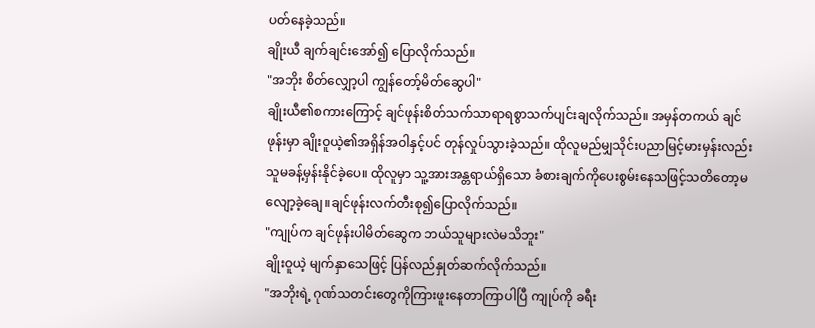ပတ်နေခဲ့သည်။
ချိုးယီ ချက်ချင်းအော်၍ ပြောလိုက်သည်။
"အဘိုး စိတ်လျှော့ပါ ကျွန်တော့်မိတ်ဆွေပါ"
ချိုးယီ၏စကားကြောင့် ချင်ဖုန်းစိတ်သက်သာရာရစွာသက်ပျင်းချလိုက်သည်။ အမှန်တကယ် ချင်ဖုန်းမှာ ချိုးဝူယဲ့၏အရှိန်အဝါနှင့်ပင် တုန်လှုပ်သွားခဲ့သည်။ ထိုလူမည်မျှသိုင်းပညာမြင့်မားမှန်းလည်းသူမခန့်မှန်းနိုင်ခဲ့ပေ။ ထိုလူမှာ သူ့အားအန္တရာယ်ရှိသော ခံစားချက်ကိုပေးစွမ်းနေသဖြင့်သတိတော့မလျော့ခဲ့ချေ။ချင်ဖုန်းလက်တီးစု၍ပြောလိုက်သည်။
"ကျုပ်က ချင်ဖုန်းပါမိတ်ဆွေက ဘယ်သူများလဲမသိဘူး"
ချိုးဝူယဲ့ မျက်နှာသေဖြင့် ပြန်လည်နှုတ်ဆက်လိုက်သည်။
"အဘိုးရဲ့ ဂုဏ်သတင်းတွေကိုကြားဖူးနေတာကြာပါပြီ ကျုပ်ကို ခရီး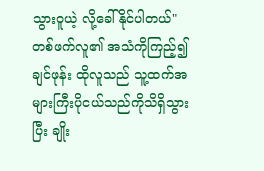သွားဝူယဲ့ လို့ခေါ်နိုင်ပါတယ်"
တစ်ဖက်လူ၏ အသံကိုကြည့်၍ ချင်ဖုန်း ထိုလူသည် သူ့ထက်အများကြီးပိုငယ်သည်ကိုသိရှိသွားပြီး ချိုး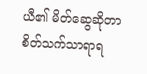ယီ၏ မိတ်ဆွေဆိုတာ စိတ်သက်သာရာရ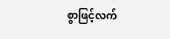စွာဖြင့်လက်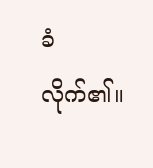ခံလိုက်၏။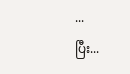...
ပြီး...